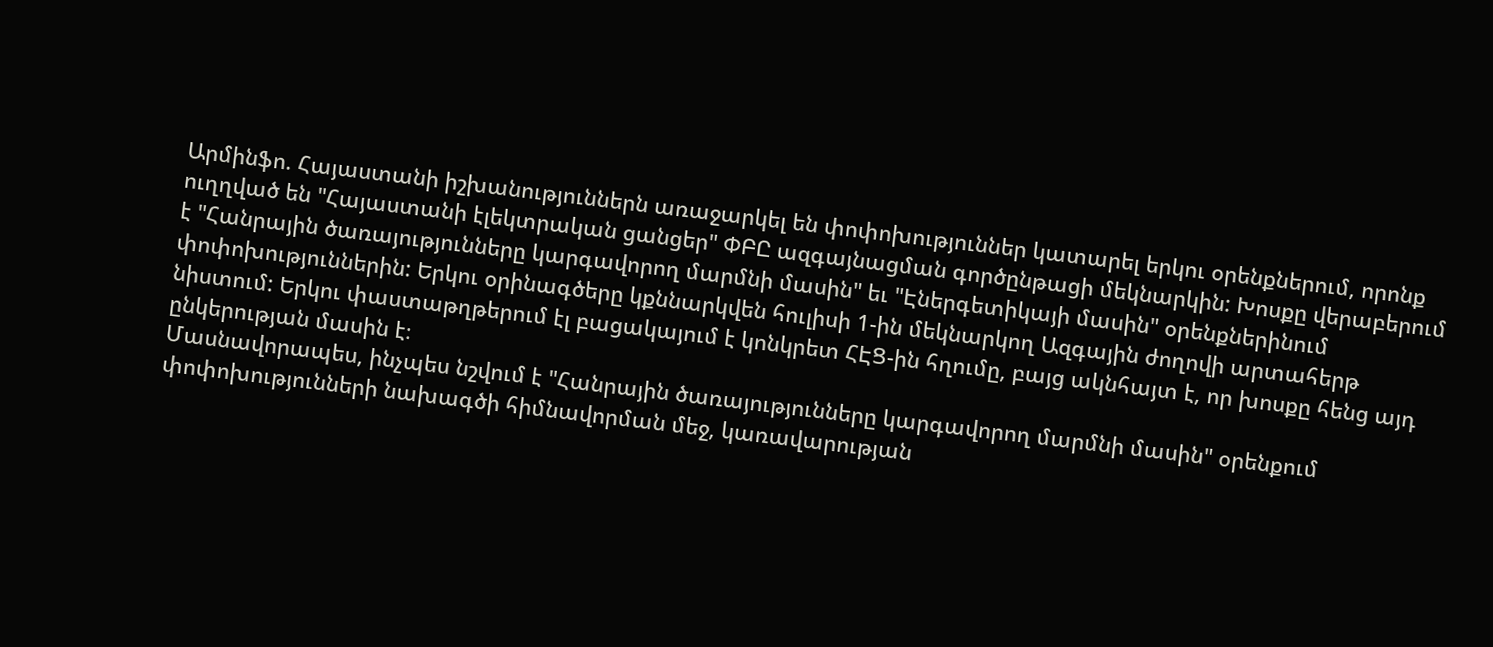Արմինֆո. Հայաստանի իշխանություններն առաջարկել են փոփոխություններ կատարել երկու օրենքներում, որոնք ուղղված են "Հայաստանի էլեկտրական ցանցեր" ՓԲԸ ազգայնացման գործընթացի մեկնարկին: Խոսքը վերաբերում է "Հանրային ծառայությունները կարգավորող մարմնի մասին" եւ "Էներգետիկայի մասին" օրենքներինում փոփոխություններին: Երկու օրինագծերը կքննարկվեն հուլիսի 1-ին մեկնարկող Ազգային ժողովի արտահերթ նիստում: Երկու փաստաթղթերում էլ բացակայում է կոնկրետ ՀԷՑ-ին հղումը, բայց ակնհայտ է, որ խոսքը հենց այդ ընկերության մասին է։
Մասնավորապես, ինչպես նշվում է "Հանրային ծառայությունները կարգավորող մարմնի մասին" օրենքում փոփոխությունների նախագծի հիմնավորման մեջ, կառավարության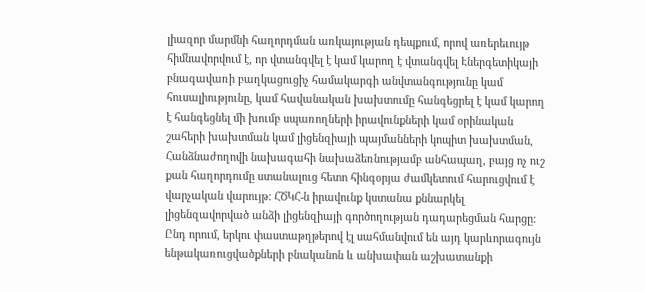լիազոր մարմնի հաղորդման առկայության դեպքում, որով առերեւույթ հիմնավորվում է, որ վտանգվել է կամ կարող է վտանգվել Էներգետիկայի բնագավառի բաղկացուցիչ համակարգի անվտանգությունը կամ հուսալիությունը, կամ հավանական խախտումը հանգեցրել է կամ կարող է հանգեցնել մի խումբ սպառողների իրավունքների կամ օրինական շահերի խախտման կամ լիցենզիայի պայմանների կոպիտ խախտման, Հանձնաժողովի նախագահի նախաձեռնությամբ անհապաղ, բայց ոչ ուշ քան հաղորդումը ստանալուց հետո հինգօրյա ժամկետում հարուցվում է վարչական վարույթ: ՀԾԿՀ-ն իրավունք կստանա քննարկել լիցենզավորված անձի լիցենզիայի գործողության դադարեցման հարցը: Ընդ որում, երկու փաստաթղթերով էլ սահմանվում են այդ կարևորագույն ենթակառուցվածքների բնականոն և անխափան աշխատանքի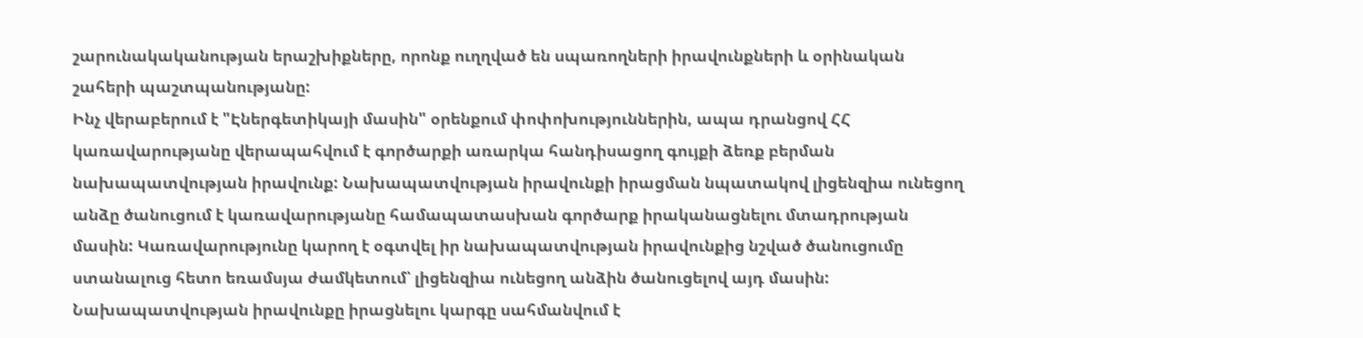շարունակականության երաշխիքները, որոնք ուղղված են սպառողների իրավունքների և օրինական շահերի պաշտպանությանը:
Ինչ վերաբերում է "Էներգետիկայի մասին" օրենքում փոփոխություններին, ապա դրանցով ՀՀ կառավարությանը վերապահվում է գործարքի առարկա հանդիսացող գույքի ձեռք բերման նախապատվության իրավունք: Նախապատվության իրավունքի իրացման նպատակով լիցենզիա ունեցող անձը ծանուցում է կառավարությանը համապատասխան գործարք իրականացնելու մտադրության մասին: Կառավարությունը կարող է օգտվել իր նախապատվության իրավունքից նշված ծանուցումը ստանալուց հետո եռամսյա ժամկետում՝ լիցենզիա ունեցող անձին ծանուցելով այդ մասին: Նախապատվության իրավունքը իրացնելու կարգը սահմանվում է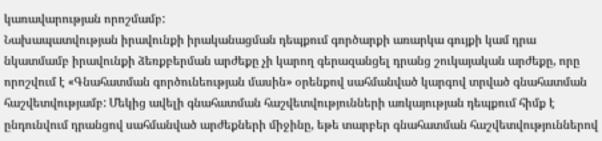կառավարության որոշմամբ:
Նախապատվության իրավունքի իրականացման դեպքում գործարքի առարկա գույքի կամ դրա նկատմամբ իրավունքի ձեռքբերման արժեքը չի կարող գերազանցել դրանց շուկայական արժեքը, որը որոշվում է «Գնահատման գործունեության մասին» օրենքով սահմանված կարգով տրված գնահատման հաշվետվությամբ: Մեկից ավելի գնահատման հաշվետվությունների առկայության դեպքում հիմք է ընդունվում դրանցով սահմանված արժեքների միջինը, եթե տարբեր գնահատման հաշվետվություններով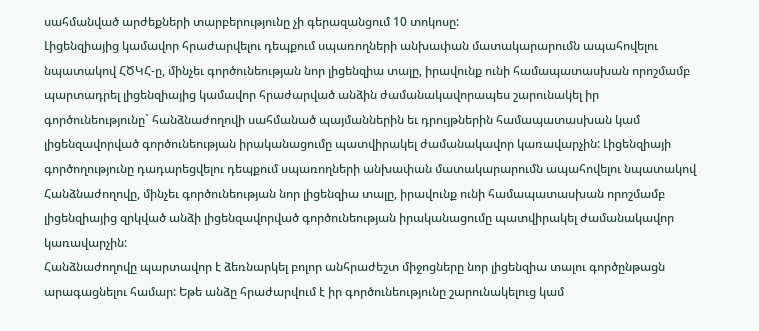սահմանված արժեքների տարբերությունը չի գերազանցում 10 տոկոսը:
Լիցենզիայից կամավոր հրաժարվելու դեպքում սպառողների անխափան մատակարարումն ապահովելու նպատակով ՀԾԿՀ-ը, մինչեւ գործունեության նոր լիցենզիա տալը, իրավունք ունի համապատասխան որոշմամբ պարտադրել լիցենզիայից կամավոր հրաժարված անձին ժամանակավորապես շարունակել իր գործունեությունը` հանձնաժողովի սահմանած պայմաններին եւ դրույթներին համապատասխան կամ լիցենզավորված գործունեության իրականացումը պատվիրակել ժամանակավոր կառավարչին: Լիցենզիայի գործողությունը դադարեցվելու դեպքում սպառողների անխափան մատակարարումն ապահովելու նպատակով Հանձնաժողովը, մինչեւ գործունեության նոր լիցենզիա տալը, իրավունք ունի համապատասխան որոշմամբ լիցենզիայից զրկված անձի լիցենզավորված գործունեության իրականացումը պատվիրակել ժամանակավոր կառավարչին:
Հանձնաժողովը պարտավոր է ձեռնարկել բոլոր անհրաժեշտ միջոցները նոր լիցենզիա տալու գործընթացն արագացնելու համար: Եթե անձը հրաժարվում է իր գործունեությունը շարունակելուց կամ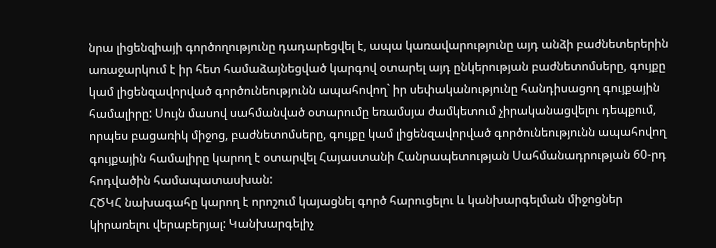նրա լիցենզիայի գործողությունը դադարեցվել է, ապա կառավարությունը այդ անձի բաժնետերերին առաջարկում է իր հետ համաձայնեցված կարգով օտարել այդ ընկերության բաժնետոմսերը, գույքը կամ լիցենզավորված գործունեությունն ապահովող` իր սեփականությունը հանդիսացող գույքային համալիրը: Սույն մասով սահմանված օտարումը եռամսյա ժամկետում չիրականացվելու դեպքում, որպես բացառիկ միջոց, բաժնետոմսերը, գույքը կամ լիցենզավորված գործունեությունն ապահովող գույքային համալիրը կարող է օտարվել Հայաստանի Հանրապետության Սահմանադրության 60-րդ հոդվածին համապատասխան:
ՀԾԿՀ նախագահը կարող է որոշում կայացնել գործ հարուցելու և կանխարգելման միջոցներ կիրառելու վերաբերյալ: Կանխարգելիչ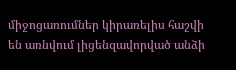միջոցառումներ կիրառելիս հաշվի են առնվում լիցենզավորված անձի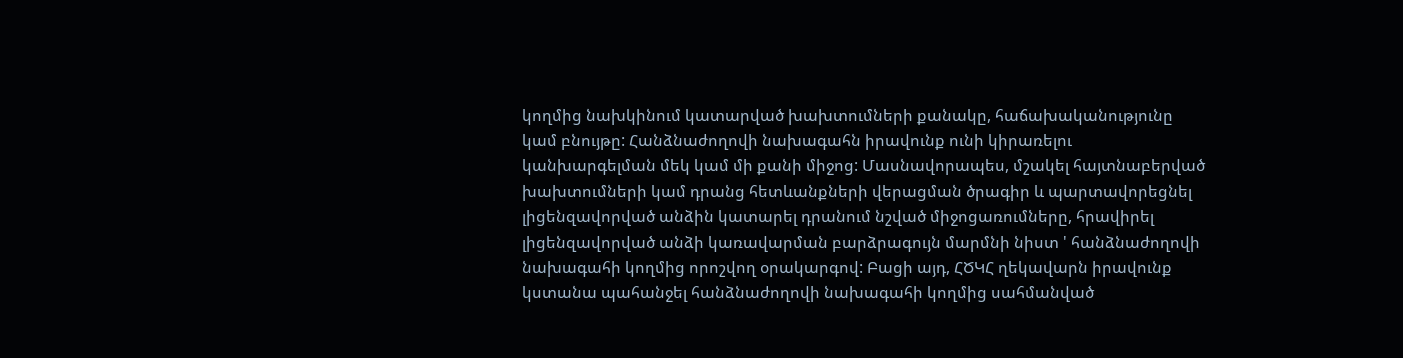կողմից նախկինում կատարված խախտումների քանակը, հաճախականությունը կամ բնույթը: Հանձնաժողովի նախագահն իրավունք ունի կիրառելու կանխարգելման մեկ կամ մի քանի միջոց: Մասնավորապես, մշակել հայտնաբերված խախտումների կամ դրանց հետևանքների վերացման ծրագիր և պարտավորեցնել լիցենզավորված անձին կատարել դրանում նշված միջոցառումները, հրավիրել լիցենզավորված անձի կառավարման բարձրագույն մարմնի նիստ ' հանձնաժողովի նախագահի կողմից որոշվող օրակարգով: Բացի այդ, ՀԾԿՀ ղեկավարն իրավունք կստանա պահանջել հանձնաժողովի նախագահի կողմից սահմանված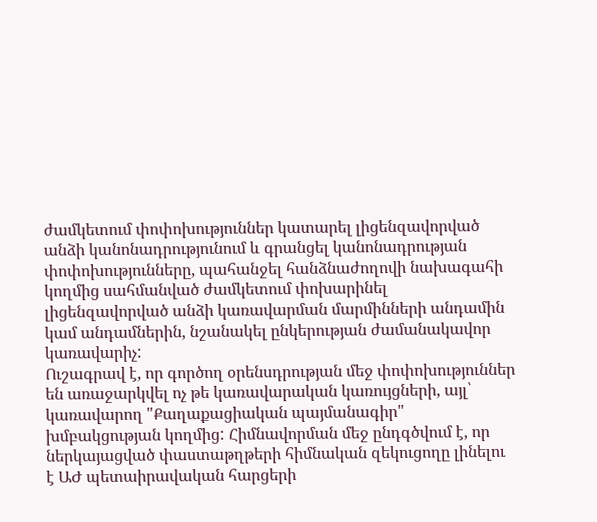ժամկետում փոփոխություններ կատարել լիցենզավորված անձի կանոնադրությունում և գրանցել կանոնադրության փոփոխությունները, պահանջել հանձնաժողովի նախագահի կողմից սահմանված ժամկետում փոխարինել լիցենզավորված անձի կառավարման մարմինների անդամին կամ անդամներին, նշանակել ընկերության ժամանակավոր կառավարիչ:
Ուշագրավ է, որ գործող օրենսդրության մեջ փոփոխություններ են առաջարկվել ոչ թե կառավարական կառույցների, այլ՝ կառավարող "Քաղաքացիական պայմանագիր" խմբակցության կողմից: Հիմնավորման մեջ ընդգծվում է, որ ներկայացված փաստաթղթերի հիմնական զեկուցողը լինելու է ԱԺ պետաիրավական հարցերի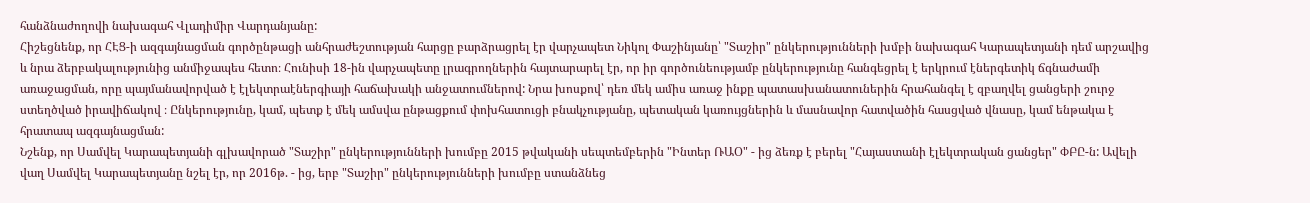հանձնաժողովի նախագահ Վլադիմիր Վարդանյանը:
Հիշեցնենք, որ ՀԷՑ-ի ազգայնացման գործընթացի անհրաժեշտության հարցը բարձրացրել էր վարչապետ Նիկոլ Փաշինյանը՝ "Տաշիր" ընկերությունների խմբի նախագահ Կարապետյանի դեմ արշավից և նրա ձերբակալությունից անմիջապես հետո։ Հունիսի 18-ին վարչապետը լրագրողներին հայտարարել էր, որ իր գործունեությամբ ընկերությունը հանգեցրել է երկրում էներգետիկ ճգնաժամի առաջացման, որը պայմանավորված է էլեկտրաէներգիայի հաճախակի անջատումներով: Նրա խոսքով՝ դեռ մեկ ամիս առաջ ինքը պատասխանատուներին հրահանգել է զբաղվել ցանցերի շուրջ ստեղծված իրավիճակով ։ Ընկերությունը, կամ, պետք է մեկ ամսվա ընթացքում փոխհատուցի բնակչությանը, պետական կառույցներին և մասնավոր հատվածին հասցված վնասը, կամ ենթակա է հրատապ ազգայնացման:
Նշենք, որ Սամվել Կարապետյանի գլխավորած "Տաշիր" ընկերությունների խումբը 2015 թվականի սեպտեմբերին "Ինտեր ՌԱՕ" - ից ձեռք է բերել "Հայաստանի էլեկտրական ցանցեր" ՓԲԸ-ն: Ավելի վաղ Սամվել Կարապետյանը նշել էր, որ 2016թ. - ից, երբ "Տաշիր" ընկերությունների խումբը ստանձնեց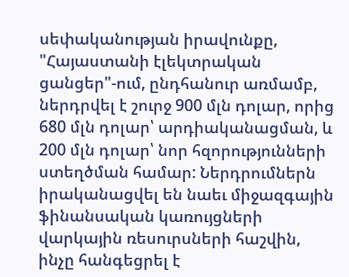սեփականության իրավունքը, "Հայաստանի էլեկտրական ցանցեր"-ում, ընդհանուր առմամբ, ներդրվել է շուրջ 900 մլն դոլար, որից 680 մլն դոլար՝ արդիականացման, և 200 մլն դոլար՝ նոր հզորությունների ստեղծման համար: Ներդրումներն իրականացվել են նաեւ միջազգային ֆինանսական կառույցների վարկային ռեսուրսների հաշվին, ինչը հանգեցրել է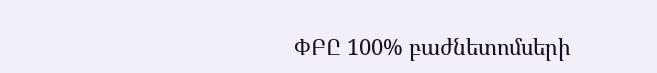ՓԲԸ 100% բաժնետոմսերի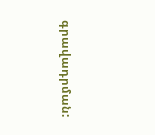գրավադրման: